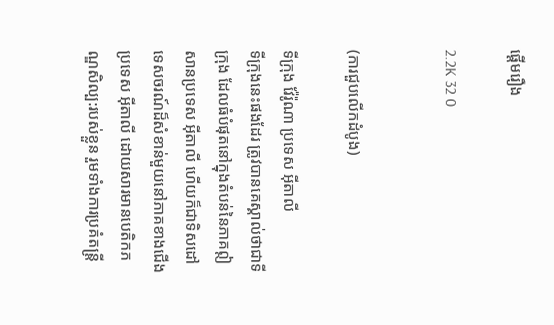ផ្ដើមរឿង

2.2K 32 0


(ការជួបលើកដំបូង)

ទីក្រុង វ៉ែរ៉ូណា ប្រទេស អ៊ីតាលី
ទីក្រុងនេះផងដែរ ត្រូវបានគេស្គាល់ថាជាទីក្រុង ដែលធំបំផុតនៅក្នុងតំបន់នៃភាគឦសានប្រទេស អ៊ីតាលី ហើយក៏ជាទិសដៅទេសចរណ៍ដ៏សំខាន់មួយនៅភាគខាងជើងប្រទេស អ៊ីតាលី ដោយសារមានបេតិកភណ្ឌសិល្ប:របស់ខ្លួន រួមទាំងការប្រគំតន្ត្រី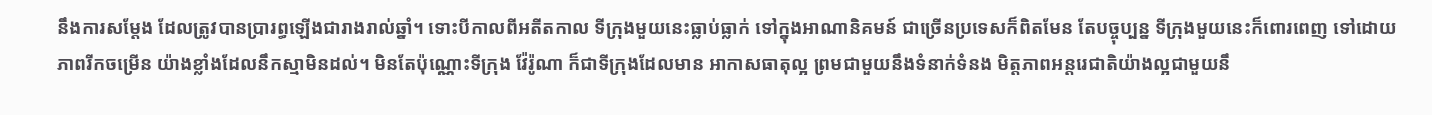នឹងការសម្ដែង ដែលត្រូវបានប្រារព្ធឡើងជារាងរាល់ឆ្នាំ។ ទោះបីកាលពីអតីតកាល ទីក្រុងមួយនេះធ្លាប់ធ្លាក់ ទៅក្នុងអាណានិគមន៍ ជាច្រើនប្រទេសក៏ពិតមែន តែបច្ចុប្បន្ន ទីក្រុងមួយនេះក៏ពោរពេញ ទៅដោយភាពរីកចម្រើន យ៉ាងខ្លាំងដែលនឹកស្មាមិនដល់។ មិនតែប៉ុណ្ណោះទីក្រុង វ៉ែរ៉ូណា ក៏ជាទីក្រុងដែលមាន អាកាសធាតុល្អ ព្រមជាមួយនឹងទំនាក់ទំនង មិត្តភាពអន្តរេជាតិយ៉ាងល្អជាមួយនឹ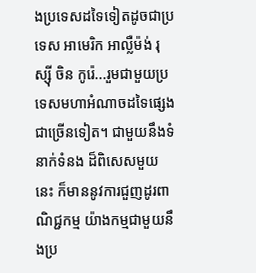ងប្រទេសដទៃទៀតដូចជាប្រទេស អាមេរិក អាល្លឺម៉ង់ រុស្ស៊ី ចិន កូរ៉េ...រួមជាមួយប្រទេសមហាអំណាចដទៃផ្សេងជាច្រើនទៀត។ ជាមួយនឹងទំនាក់ទំនង ដ៏ពិសេសមួយនេះ ក៏មាននូវការជួញដូរពាណិជ្ជកម្ម យ៉ាងកម្មជាមួយនឹងប្រ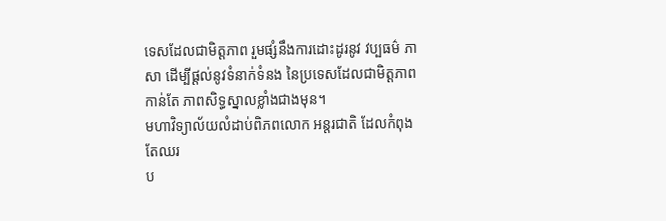ទេសដែលជាមិត្តភាព រួមផ្សំនឹងការដោះដូរនូវ វប្បធម៌ ភាសា ដើម្បីផ្ដល់នូវទំនាក់ទំនង នៃប្រទេសដែលជាមិត្តភាពកាន់តែ ភាពសិទ្ធស្នាលខ្លាំងជាងមុន។
មហាវិទ្យាល័យលំដាប់ពិភពលោក អន្តរជាតិ ដែលកំពុងតែឈរ
ប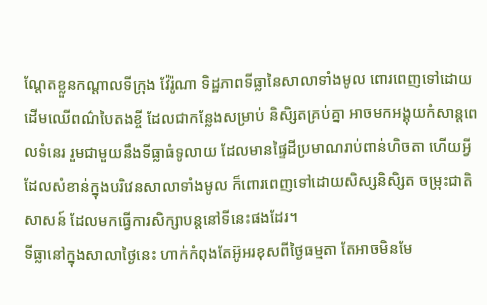ណ្ដែតខ្លួនកណ្ដាលទីក្រុង វ៉ែរ៉ូណា ទិដ្ឋភាពទីធ្លានៃសាលាទាំងមូល ពោរពេញទៅដោយ ដើមឈើពណ៌បៃតងខ្ចី ដែលជាកន្លែងសម្រាប់ និសិ្សតគ្រប់គ្នា អាចមកអង្គុយកំសាន្ដពេលទំនេរ រួមជាមួយនឹងទីធ្លាធំទូលាយ ដែលមានផ្ទៃដីប្រមាណរាប់ពាន់ហិចតា ហើយអ្វីដែលសំខាន់ក្នុងបរិវេនសាលាទាំងមូល ក៏ពោរពេញទៅដោយសិស្សនិសិ្សត ចម្រុះជាតិសាសន៍ ដែលមកធ្វើការសិក្សាបន្តនៅទីនេះផងដែរ។
ទីធ្លានៅក្នុងសាលាថ្ងៃនេះ ហាក់កំពុងតែអ៊ូអរខុសពីថ្ងៃធម្មតា តែអាចមិនមែ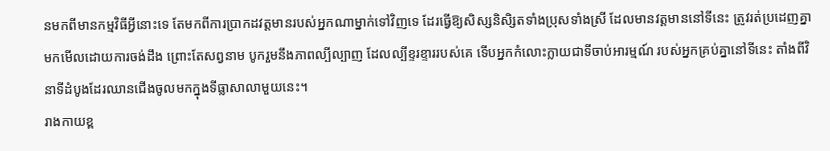នមកពីមានកម្មវិធីអ្វីនោះទេ តែមកពីការប្រាកដវត្តមានរបស់អ្នកណាម្នាក់ទៅវិញទេ ដែរធ្វើឱ្យសិស្សនិសិ្សតទាំងប្រុសទាំងស្រី ដែលមានវត្តមាននៅទីនេះ ត្រូវរត់ប្រដេញគ្នាមកមើលដោយការចង់ដឹង ព្រោះតែសព្វនាម បូករួមនឹងភាពល្បីល្បាញ ដែលល្បីខ្ទរខ្ទាររបស់គេ ទើបអ្នកកំលោះក្លាយជាទីចាប់អារម្មណ៍ របស់អ្នកគ្រប់គ្នានៅទីនេះ តាំងពីវិនាទីដំបូងដែរឈានជើងចូលមកក្នុងទីធ្លាសាលាមួយនេះ។
រាងកាយខ្ព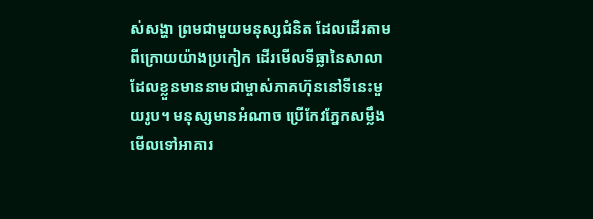ស់សង្ហា ព្រមជាមួយមនុស្សជំនិត ដែលដើរតាមពីក្រោយយ៉ាងប្រកៀក ដើរមើលទីធ្លានៃសាលា ដែលខ្លួនមាននាមជាម្ចាស់ភាគហ៊ុននៅទីនេះមួយរូប។ មនុស្សមានអំណាច ប្រើកែវភ្នែកសម្លឹងមើលទៅអាគារ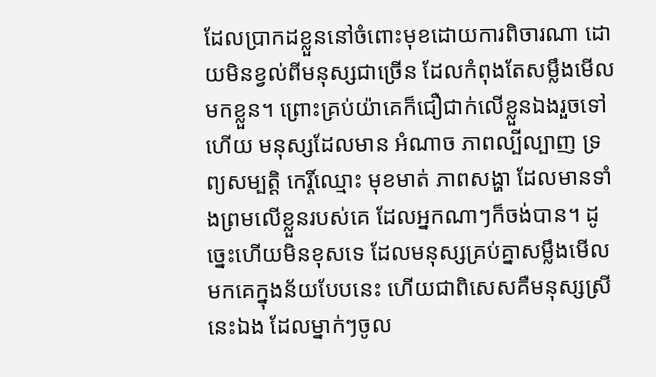ដែលប្រាកដខ្លួននៅចំពោះមុខដោយការពិចារណា ដោយមិនខ្វល់ពីមនុស្សជាច្រើន ដែលកំពុងតែសម្លឹងមើលមកខ្លួន។ ព្រោះគ្រប់យ៉ាគេក៏ជឿជាក់លើខ្លួនឯងរួចទៅហើយ មនុស្សដែលមាន អំណាច ភាពល្បីល្បាញ ទ្រព្យសម្បត្ដិ កេរ្តិ៍ឈ្មោះ មុខមាត់ ភាពសង្ហា ដែលមានទាំងព្រមលើខ្លួនរបស់គេ ដែលអ្នកណាៗក៏ចង់បាន។ ដូច្នេះហើយមិនខុសទេ ដែលមនុស្សគ្រប់គ្នាសម្លឹងមើលមកគេក្នុងន័យបែបនេះ ហើយជាពិសេសគឺមនុស្សស្រីនេះឯង ដែលម្នាក់ៗចូល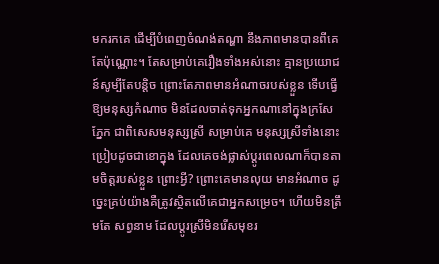មករកគេ ដើម្បីបំពេញចំណង់តណ្ហា នឹងភាពមានបានពីគេតែប៉ុណ្ណោះ។ តែសម្រាប់គេរឿងទាំងអស់នោះ គ្មានប្រយោជន៍សូម្បីតែបន្តិច ព្រោះតែភាពមានអំណាចរបស់ខ្លួន ទើបធ្វើឱ្យមនុស្សកំណាច មិនដែលចាត់ទុកអ្នកណានៅក្នុងក្រសែភ្នែក ជាពិសេសមនុស្សស្រី សម្រាប់គេ មនុស្សស្រីទាំងនោះ ប្រៀបដូចជាខោក្នុង ដែលគេចង់ផ្លាស់ប្ដូរពេលណាក៏បានតាមចិត្តរបស់ខ្លួន ព្រោះអ្វី? ព្រោះគេមានលុយ មានអំណាច ដូច្នេះគ្រប់យ៉ាងគឺត្រូវស្ថិតលើគេជាអ្នកសម្រេច។ ហើយមិនត្រឹមតែ សព្វនាម ដែលប្ដូរស្រីមិនរើសមុខរ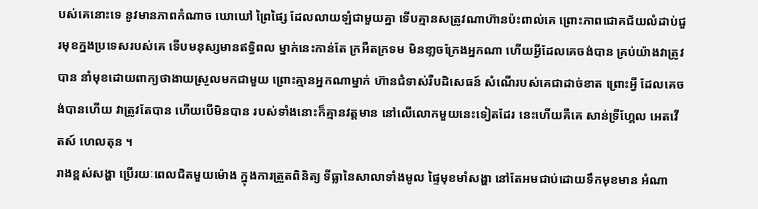បស់គេនោះទេ នូវមានភាពកំណាច ឃោឃៅ ព្រៃផ្សៃ ដែលលាយឡំជាមួយគ្នា ទើបគ្មានសត្រូវណាហ៊ានប៉ះពាល់គេ ព្រោះភាពជោគជ័យលំដាប់ជួរមុខក្នងប្រទេសរបស់គេ ទើបមនុស្សមានឥទ្ធិពល ម្នាក់នេះកាន់តែ ក្រអឺតក្រទម មិនខា្លចក្រែងអ្នកណា ហើយអ្វីដែលគេចង់បាន គ្រប់យ៉ាងវាត្រូវបាន នាំមុខដោយពាក្យថាងាយស្រួលមកជាមួយ ព្រោះគ្មានអ្នកណាម្នាក់ ហ៊ានជំទាស់រឺបដិសេធន៍ សំណើរបស់គេជាដាច់ខាត ព្រោះអ្វី ដែលគេចង់បានហើយ វាត្រូវតែបាន ហើយបើមិនបាន របស់ទាំងនោះក៏គ្មានវត្តមាន នៅលើលោកមួយនេះទៀតដែរ នេះហើយគឺគេ សាន់ទ្រីហ្គែល អេតវើតស៍ ហេលតុន ។
រាងខ្ពស់សង្ហា ប្រើរយៈពេលជិតមួយម៉ោង ក្នុងការត្រួតពិនិត្យ ទីធ្លានៃសាលាទាំងមូល ផ្ទៃមុខមាំសង្ហា នៅតែអមជាប់ដោយទឹកមុខមាន អំណា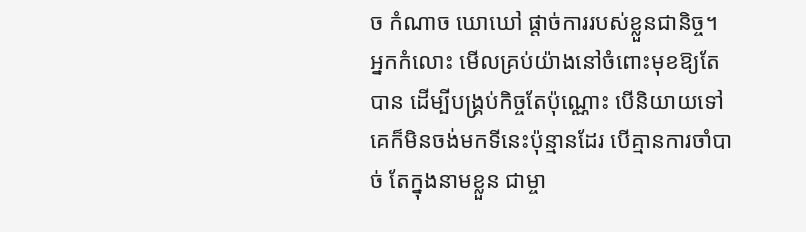ច កំណាច ឃោឃៅ ផ្ដាច់ការរបស់ខ្លួនជានិច្ច។ អ្នកកំលោះ មើលគ្រប់យ៉ាងនៅចំពោះមុខឱ្យតែបាន ដើម្បីបង្រ្គប់កិច្ចតែប៉ុណ្ណោះ បើនិយាយទៅ គេក៏មិនចង់មកទីនេះប៉ុន្មានដែរ បើគ្មានការចាំបាច់ តែក្នុងនាមខ្លួន ជាម្ចា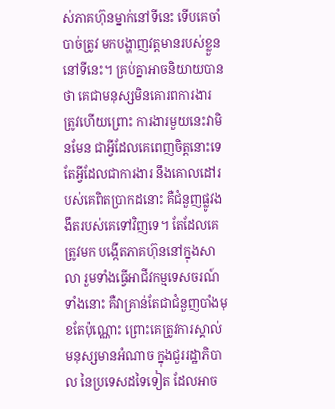ស់ភាគហ៊ុនម្នាក់នៅទីនេះ ទើបគេចាំបាច់ត្រូវ មកបង្ហាញវត្តមានរបស់ខ្លួននៅទីនេះ។ គ្រប់គ្នាអាចនិយាយបានថា គេជាមនុស្សមិនគោរពការងារ ត្រូវហើយព្រោះ ការងារមួយនេះវាមិនមែន ជាអ្វីដែលគេពេញចិត្តនោះទេ តែអ្វីដែលជាការងារ នឹងគោលដៅរបស់គេពិតប្រាកដនោះ គឺជំនួញផ្លូវងងឹតរបស់គេទៅវិញទេ។ តែដែលគេត្រូវមក បង្កើតភាគហ៊ុននៅក្នុងសាលា រួមទាំងធ្វើអាជីវកម្មទេសចរណ៍ទាំងនោះ គឺវាគ្រាន់តែជាជំនួញបាំងមុខតែប៉ុណ្ណោះ ព្រោះគេត្រូវការស្គាល់មនុស្សមានអំណាច ក្នុងជួររដ្ឋាភិបាល នៃប្រទេសដទៃទៀត ដែលអាច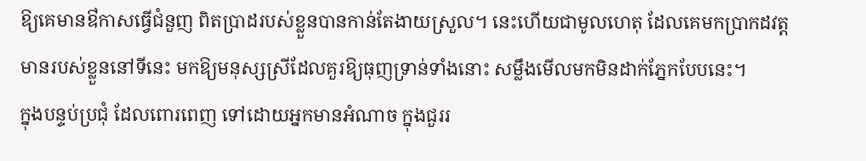ឱ្យគេមានឳកាសធ្វើជំនួញ ពិតប្រាដរបស់ខ្លួនបានកាន់តែងាយស្រួល។ នេះហើយជាមូលហេតុ ដែលគេមកប្រាកដវត្តមានរបស់ខ្លួននៅទីនេះ មកឱ្យមនុស្សស្រីដែលគួរឱ្យធុញទ្រាន់ទាំងនោះ សម្លឹងមើលមកមិនដាក់ភ្នែកបែបនេះ។
ក្នុងបន្ទប់ប្រជុំ ដែលពោរពេញ ទៅដោយអ្នកមានអំណាច ក្នុងជួររ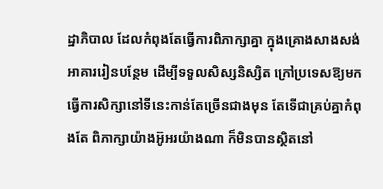ដ្ឋាភិបាល ដែលកំពុងតែធ្វើការពិភាក្សាគ្នា ក្នុងគ្រោងសាងសង់ អាគាររៀនបន្ថែម ដើម្បីទទួលសិស្សនិស្សិត ក្រៅប្រទេសឱ្យមកធ្វើការសិក្សានៅទីនេះកាន់តែច្រើនជាងមុន តែទើជាគ្រប់គ្នាកំពុងតែ ពិភាក្សាយ៉ាងអ៊ូអរយ៉ាងណា ក៏មិនបានស្ថិតនៅ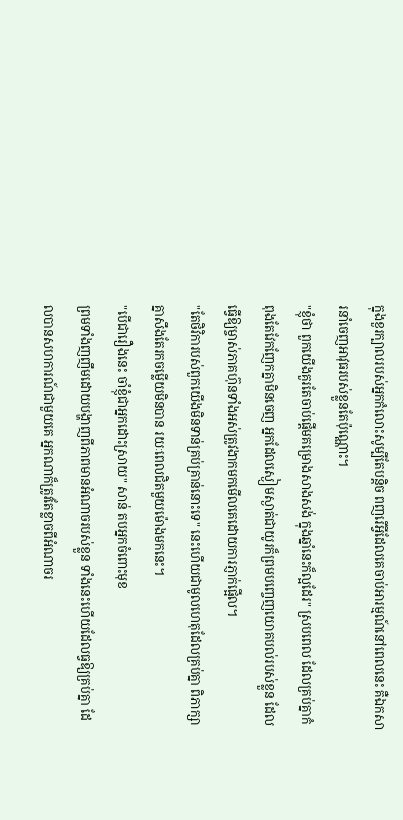ក្នុងខួរក្បាលរបស់អ្នកកំលោះសូម្បីតែបន្តិច ពញរើអ្វីដែលគេចាប់អារម្មណ៍នៅពេលនេះ គឺឯកសារនាំចេញអាវុធរបស់ខ្លួនតែប៉ុណ្ណោះ។
"ខ្ញុំថា ពួកយើងគួរតែចាប់ផ្ដើមគម្រោងសាងសង់ ក្នុងឆ្នាំនេះក៏ល្អដែរ" ស្របពេល ដែលគ្រប់គ្នាកំពុងតែវែកញែកគ្នាមិនចេញ អ្នកដែលស្ងៀមស្ងាត់ជាយូរក៏ព្រមបញ្ចេញយោគបល់របស់ខ្លួន ដែលធ្វើឱ្យម្ចាស់ភាគហ៊ុនទាំងអស់ត្រូវងាកមកមើលគេដោយការភ្ញាក់ផ្អើល។
"តែថិវិការបស់ពួកយើងមិនទាន់គ្រប់គ្រាន់នោះទេ" នេះហើយជាមូលហេតុដែលគ្រប់គ្នា ពិភាក្សាគ្នាសឹងតែរកចម្លើយមិនបាន រយៈពេលជិតមួយម៉ោងមកនេះ។
"បើជារឿងនេះ ចាំខ្ញុំជាអ្នកដោះស្រាយ" សាន់ តបអ្នកចំពោះមុខ
ព្រមទាំងញញឹមដោយបង្ហាញពីភាពមានអំណាចរបស់ខ្លួន ទាំងនេះហើយដែលធ្វឱ្យគ្រប់គ្នា ដែលបានសហការណ៍ជាមួយគេ អ្នកណាក៏ត្រូវតែខ្លាចពីអំណាចរ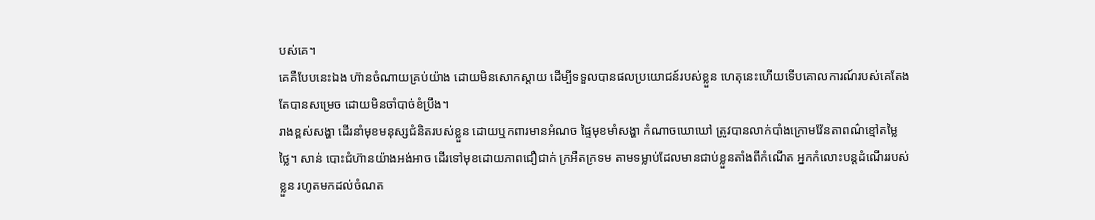បស់គេ។
គេគឺបែបនេះឯង ហ៊ានចំណាយគ្រប់យ៉ាង ដោយមិនសោកស្ដាយ ដើម្បីទទួលបានផលប្រយោជន៍របស់ខ្លួន ហេតុនេះហើយទើបគោលការណ៍របស់គេតែងតែបានសម្រេច ដោយមិនចាំបាច់ខំប្រឹង។
រាងខ្ពស់សង្ហា ដើរនាំមុខមនុស្សជំនិតរបស់ខ្លួន ដោយឬកពារមានអំណច ផ្ទៃមុខមាំសង្ហា កំណាចឃោឃៅ ត្រូវបានលាក់បាំងក្រោមវ៉ែនតាពណ៌ខ្មៅតម្លៃថ្លៃ។ សាន់ បោះជំហ៊ានយ៉ាងអង់អាច ដើរទៅមុខដោយភាពជឿជាក់ ក្រអឺតក្រទម តាមទម្លាប់ដែលមានជាប់ខ្លួនតាំងពីកំណើត អ្នកកំលោះបន្តដំណើររបស់ខ្លួន រហូតមកដល់ចំណត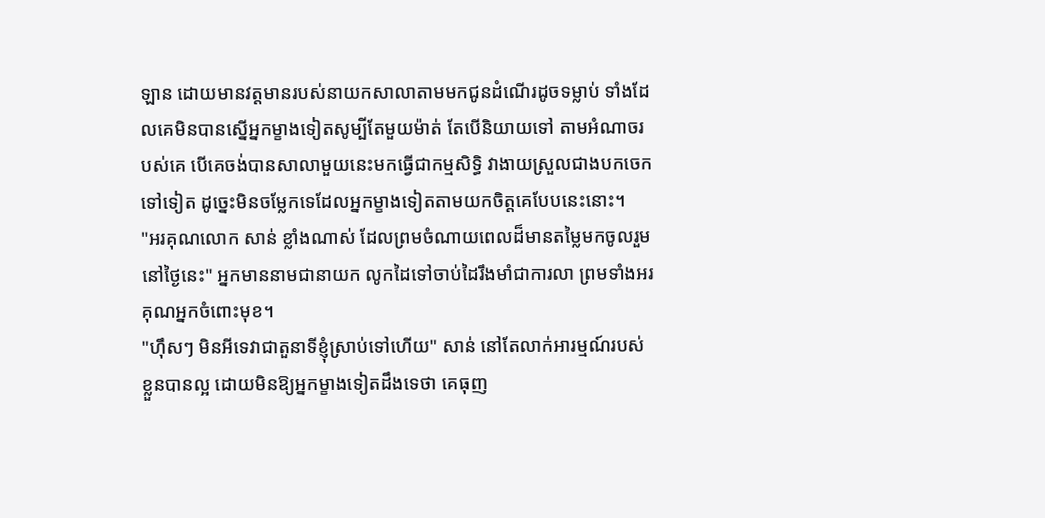ឡាន ដោយមានវត្តមានរបស់នាយកសាលាតាមមកជូនដំណើរដូចទម្លាប់ ទាំងដែលគេមិនបានស្នើអ្នកម្ខាងទៀតសូម្បីតែមួយម៉ាត់ តែបើនិយាយទៅ តាមអំណាចរបស់គេ បើគេចង់បានសាលាមួយនេះមកធ្វើជាកម្មសិទ្ធិ វាងាយស្រួលជាងបកចេកទៅទៀត ដូច្នេះមិនចម្លែកទេដែលអ្នកម្ខាងទៀតតាមយកចិត្តគេបែបនេះនោះ។
"អរគុណលោក សាន់ ខ្លាំងណាស់ ដែលព្រមចំណាយពេលដ៏មានតម្លៃមកចូលរួមនៅថ្ងៃនេះ" អ្នកមាននាមជានាយក លូកដៃទៅចាប់ដៃរឹងមាំជាការលា ព្រមទាំងអរគុណអ្នកចំពោះមុខ។
"ហ៊ឹសៗ មិនអីទេវាជាតួនាទីខ្ញុំស្រាប់ទៅហើយ" សាន់ នៅតែលាក់អារម្មណ៍របស់ខ្លួនបានល្អ ដោយមិនឱ្យអ្នកម្ខាងទៀតដឹងទេថា គេធុញ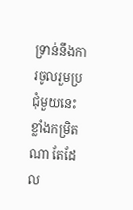ទ្រាន់នឹងការចូលរួមប្រជុំមួយនេះខ្លាំងកម្រិតណា តែដែល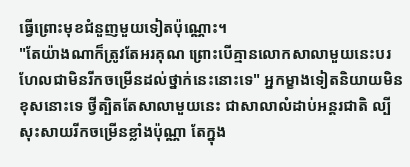ធ្វើព្រោះមុខជំនួញមួយទៀតប៉ុណ្ណោះ។
"តែយ៉ាងណាក៏ត្រូវតែអរគុណ ព្រោះបើគ្មានលោកសាលាមួយនេះបរហែលជាមិនរីកចម្រើនដល់ថ្នាក់នេះនោះទេ" អ្នកម្ខាងទៀតនិយាយមិនខុសនោះទេ ថ្វីត្បិតតែសាលាមួយនេះ ជាសាលាលំដាប់អន្តរជាតិ ល្បីសុះសាយរីកចម្រើនខ្លាំងប៉ុណ្ណា តែក្នុង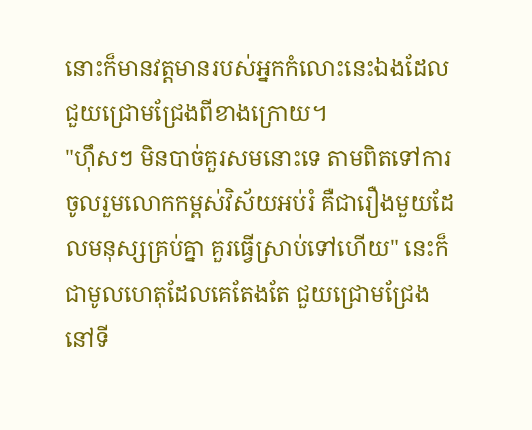នោះក៏មានវត្តមានរបស់អ្នកកំលោះនេះឯងដែលជួយជ្រោមជ្រែងពីខាងក្រោយ។
"ហ៊ឹសៗ មិនបាច់គួរសមនោះទេ តាមពិតទៅការចូលរួមលោកកម្ពស់វិស័យអប់រំ គឺជារឿងមួយដែលមនុស្សគ្រប់គ្នា គួរធ្វើស្រាប់ទៅហើយ" នេះក៏ជាមូលហេតុដែលគេតែងតែ ជួយជ្រោមជ្រែងនៅទី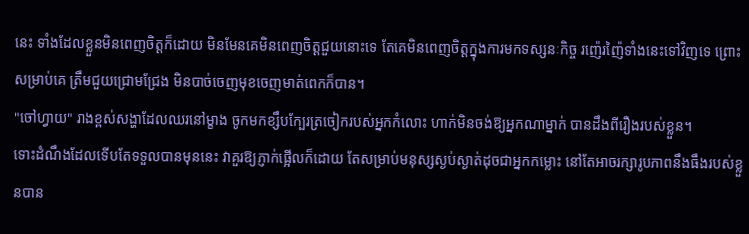នេះ ទាំងដែលខ្លួនមិនពេញចិត្តក៏ដោយ មិនមែនគេមិនពេញចិត្តជួយនោះទេ តែគេមិនពេញចិត្តក្នុងការមកទស្សនៈកិច្ច រញ៉េរញ៉ៃទាំងនេះទៅវិញទេ ព្រោះសម្រាប់គេ ត្រឹមជួយជ្រោមជ្រែង មិនបាច់ចេញមុខចេញមាត់ពេកក៏បាន។
"ចៅហ្វាយ" រាងខ្ពស់សង្ហាដែលឈរនៅម្ខាង ចូកមកខ្សឹបក្បែរត្រចៀករបស់អ្នកកំលោះ ហាក់មិនចង់ឱ្យអ្នកណាម្នាក់ បានដឹងពីរឿងរបស់ខ្លួន។
ទោះដំណឹងដែលទើបតែទទួលបានមុននេះ វាគួរឱ្យភ្ញាក់ផ្អើលក៏ដោយ តែសម្រាប់មនុស្សស្ងប់ស្ងាត់ដុចជាអ្នកកម្លោះ នៅតែអាចរក្សារូបភាពនឹងធឹងរបស់ខ្លួនបាន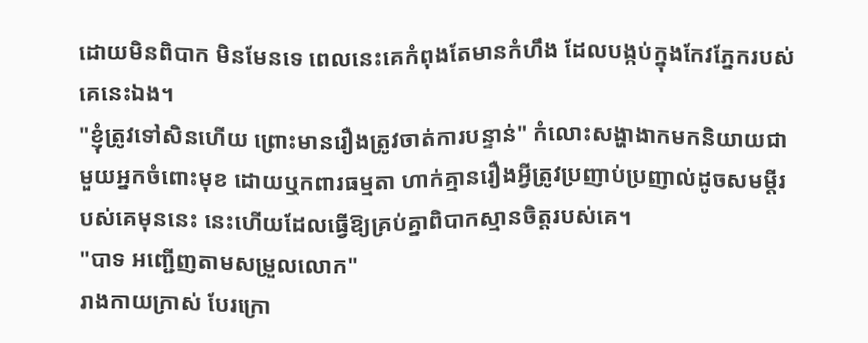ដោយមិនពិបាក មិនមែនទេ ពេលនេះគេកំពុងតែមានកំហឹង ដែលបង្កប់ក្នុងកែវភ្នែករបស់គេនេះឯង។
"ខ្ញុំត្រូវទៅសិនហើយ ព្រោះមានរឿងត្រូវចាត់ការបន្ទាន់" កំលោះសង្ហាងាកមកនិយាយជាមួយអ្នកចំពោះមុខ ដោយឬកពារធម្មតា ហាក់គ្មានរឿងអ្វីត្រូវប្រញាប់ប្រញាល់ដូចសមម្ដីរបស់គេមុននេះ នេះហើយដែលធ្វើឱ្យគ្រប់គ្នាពិបាកស្មានចិត្តរបស់គេ។
"បាទ អញ្ជើញតាមសម្រួលលោក"
រាងកាយក្រាស់ បែរក្រោ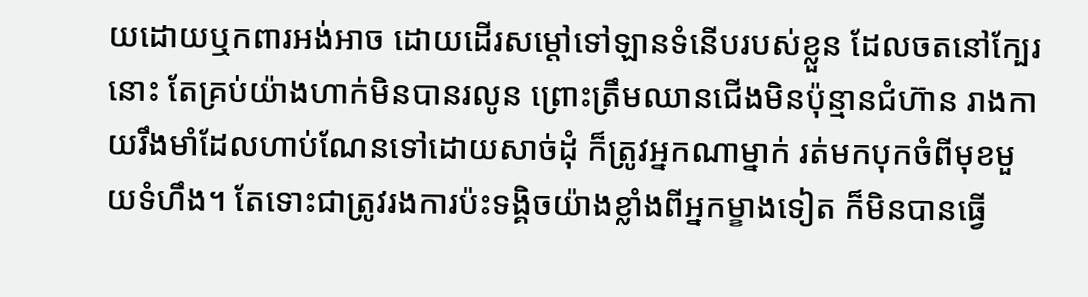យដោយឬកពារអង់អាច ដោយដើរសម្ដៅទៅឡានទំនើបរបស់ខ្លួន ដែលចតនៅក្បែរនោះ តែគ្រប់យ៉ាងហាក់មិនបានរលូន ព្រោះត្រឹមឈានជើងមិនប៉ុន្មានជំហ៊ាន រាងកាយរឹងមាំដែលហាប់ណែនទៅដោយសាច់ដុំ ក៏ត្រូវអ្នកណាម្នាក់ រត់មកបុកចំពីមុខមួយទំហឹង។ តែទោះជាត្រូវរងការប៉ះទង្គិចយ៉ាងខ្លាំងពីអ្នកម្ខាងទៀត ក៏មិនបានធ្វើ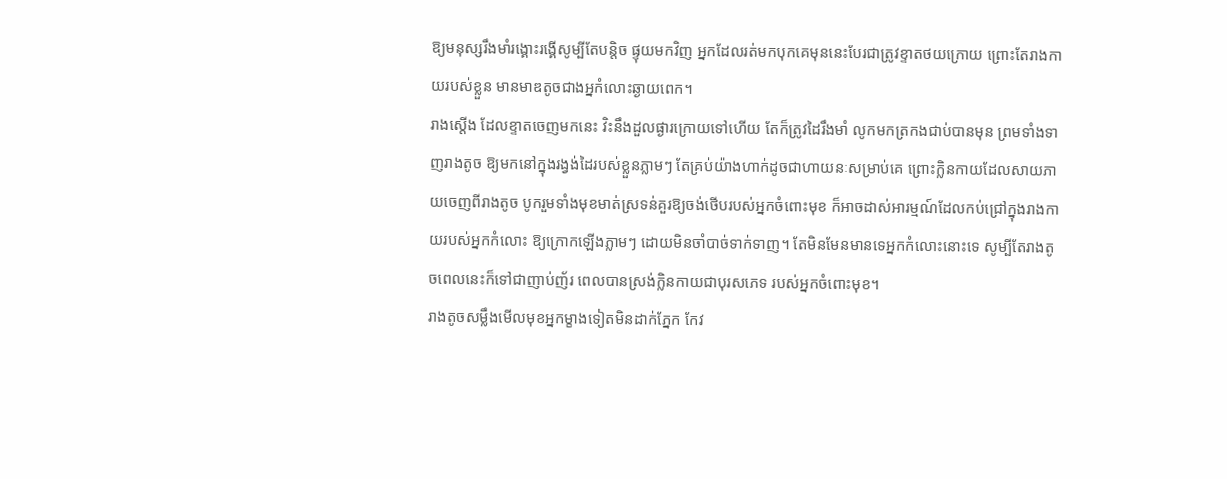ឱ្យមនុស្សរឹងមាំរង្គោះរង្គើសូម្បីតែបន្តិច ផ្ទុយមកវិញ អ្នកដែលរត់មកបុកគេមុននេះបែរជាត្រូវខ្ទាតថយក្រោយ ព្រោះតែរាងកាយរបស់ខ្លួន មានមាឌតូចជាងអ្នកំលោះឆ្ងាយពេក។
រាងស្ដើង ដែលខ្ទាតចេញមកនេះ វិះនឹងដួលផ្ងារក្រោយទៅហើយ តែក៏ត្រូវដៃរឹងមាំ លូកមកត្រកងជាប់បានមុន ព្រមទាំងទាញរាងតូច ឱ្យមកនៅក្នុងរង្វង់ដៃរបស់ខ្លួនភ្លាមៗ តែគ្រប់យ៉ាងហាក់ដូចជាហាយនៈសម្រាប់គេ ព្រោះក្លិនកាយដែលសាយភាយចេញពីរាងតូច បូករួមទាំងមុខមាត់ស្រទន់គួរឱ្យចង់ថើបរបស់អ្នកចំពោះមុខ ក៏អាចដាស់អារម្មណ៍ដែលកប់ជ្រៅក្នុងរាងកាយរបស់អ្នកកំលោះ ឱ្យក្រោកឡើងភ្លាមៗ ដោយមិនចាំបាច់ទាក់ទាញ។ តែមិនមែនមានទេអ្នកកំលោះនោះទេ សូម្បីតែរាងតូចពេលនេះក៏ទៅជាញាប់ញ័រ ពេលបានស្រង់ក្លិនកាយជាបុរសភេទ របស់អ្នកចំពោះមុខ។
រាងតូចសម្លឹងមើលមុខអ្នកម្ខាងទៀតមិនដាក់ភ្នែក កែវ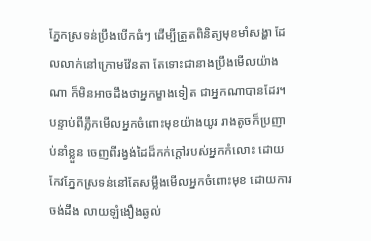ភ្នែកស្រទន់ប្រឹងបើកធំៗ ដើម្បីត្រួតពិនិត្យមុខមាំសង្ហា ដែលលាក់នៅក្រោមវ៉ែនតា តែទោះជានាងប្រឹងមើលយ៉ាងណា ក៏មិនអាចដឹងថាអ្នកម្ខាងទៀត ជាអ្នកណាបានដែរ។ បន្ទាប់ពីភ្លឹកមើលអ្នកចំពោះមុខយ៉ាងយូរ រាងតូចក៏ប្រញាប់នាំខ្លួន ចេញពីរង្វង់ដៃដ៏កក់ក្ដៅរបស់អ្នកកំលោះ ដោយកែវភ្នែកស្រទន់នៅតែសម្លឹងមើលអ្នកចំពោះមុខ ដោយការចង់ដឹង លាយឡំងឿងឆ្ងល់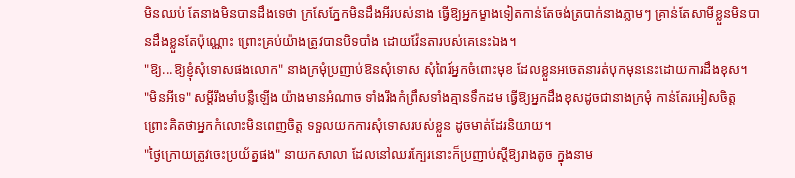មិនឈប់ តែនាងមិនបានដឹងទេថា ក្រសែភ្នែកមិនដឹងអីរបស់នាង ធ្វើឱ្យអ្នកម្ខាងទៀតកាន់តែចង់ត្របាក់នាងភ្លាមៗ គ្រាន់តែសាមីខ្លួនមិនបានដឹងខ្លួនតែប៉ុណ្ណោះ ព្រោះគ្រប់យ៉ាងត្រូវបានបិទបាំង ដោយវ៉ែនតារបស់គេនេះឯង។
"ឱ្យ...ឱ្យខ្ញុំសុំទោសផងលោក" នាងក្រមុំប្រញាប់ឱនសុំទោស សុំពៃរ៍អ្នកចំពោះមុខ ដែលខ្លួនអចេតនារត់បុកមុននេះដោយការដឹងខុស។
"មិនអីទេ" សម្ដីរឹងមាំបន្លឺឡើង យ៉ាងមានអំណាច ទាំងរឹងកំព្រឹសទាំងគ្មានទឹកដម ធ្វើឱ្យអ្នកដឹងខុសដូចជានាងក្រមុំ កាន់តែរអៀសចិត្ត ព្រោះគិតថាអ្នកកំលោះមិនពេញចិត្ត ទទួលយកការសុំទោសរបស់ខ្លួន ដូចមាត់ដែរនិយាយ។
"ថ្ងៃក្រោយត្រូវចេះប្រយ័ត្នផង" នាយកសាលា ដែលនៅឈរក្បែរនោះក៏ប្រញាប់ស្ដីឱ្យរាងតូច ក្នុងនាម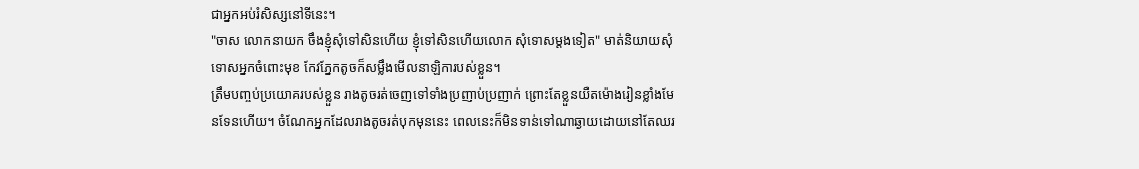ជាអ្នកអប់រំសិស្សនៅទីនេះ។
"ចាស លោកនាយក ចឹងខ្ញុំសុំទៅសិនហើយ ខ្ញុំទៅសិនហើយលោក សុំទោសម្ដងទៀត" មាត់និយាយសុំទោសអ្នកចំពោះមុខ កែវភ្នែកតូចក៏សម្លឹងមើលនាឡិការបស់ខ្លួន។
ត្រឹមបញ្ចប់ប្រយោគរបស់ខ្លួន រាងតូចរត់ចេញទៅទាំងប្រញាប់ប្រញាក់ ព្រោះតែខ្លួនយឺតម៉ោងរៀនខ្លាំងមែនទែនហើយ។ ចំណែកអ្នកដែលរាងតូចរត់បុកមុននេះ ពេលនេះក៏មិនទាន់ទៅណាឆ្ងាយដោយនៅតែឈរ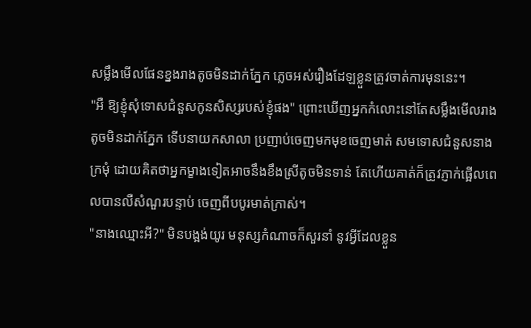សម្លឹងមើលផែនខ្នងរាងតូចមិនដាក់ភ្នែក ភ្លេចអស់រឿងដែឡខ្លួនត្រូវចាត់ការមុននេះ។
"អឺ ឱ្យខ្ញុំសុំទោសជំនួសកូនសិស្សរបស់ខ្ញុំផង" ព្រោះឃើញអ្នកកំលោះនៅតែសម្លឹងមើលរាងតូចមិនដាក់ភ្នែក ទើបនាយកសាលា ប្រញាប់ចេញមកមុខចេញមាត់ សមទោសជំនួសនាងក្រមុំ ដោយគិតថាអ្នកម្ខាងទៀតអាចនឹងខឹងស្រីតូចមិនទាន់ តែហើយគាត់ក៏ត្រូវភ្ញាក់ផ្អើលពេលបានលឺសំណួរបន្ទាប់ ចេញពីបបូរមាត់ក្រាស់។
"នាងឈ្មោះអី?" មិនបង្អង់យូរ មនុស្សកំណាចក៏សួរនាំ នូវអ្វីដែលខ្លួន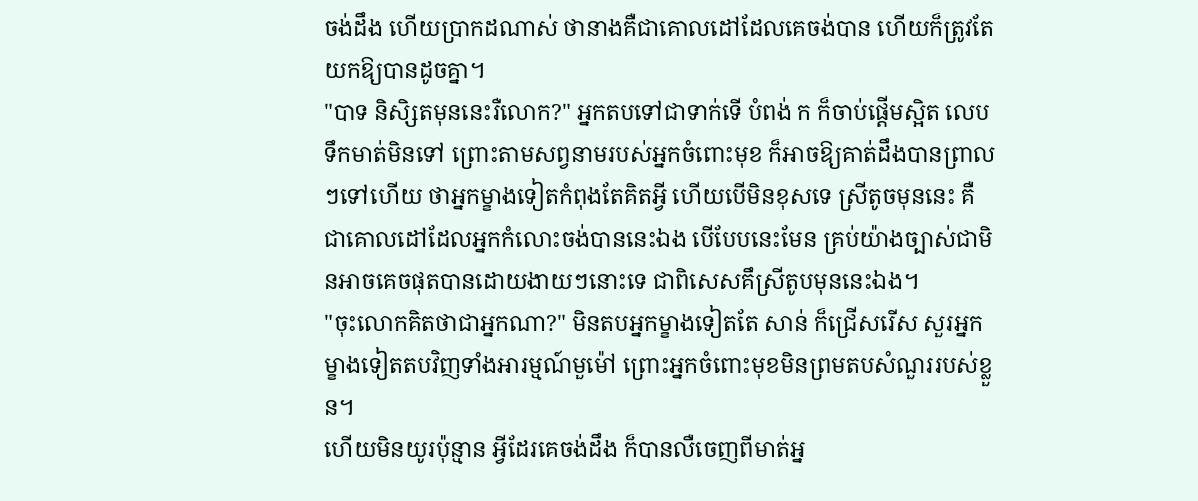ចង់ដឹង ហើយប្រាកដណាស់ ថានាងគឺជាគោលដៅដែលគេចង់បាន ហើយក៏ត្រូវតែយកឱ្យបានដូចគ្នា។
"បាទ និសិ្សតមុននេះរឺលោក?" អ្នកតបទៅជាទាក់ទើ បំពង់ ក ក៏ចាប់ផ្ដើមស្អិត លេបទឹកមាត់មិនទៅ ព្រោះតាមសព្វនាមរបស់អ្នកចំពោះមុខ ក៏អាចឱ្យគាត់ដឹងបានព្រាលៗទៅហើយ ថាអ្នកម្ខាងទៀតកំពុងតែគិតអ្វី ហើយបើមិនខុសទេ ស្រីតូចមុននេះ គឺជាគោលដៅដែលអ្នកកំលោះចង់បាននេះឯង បើបែបនេះមែន គ្រប់យ៉ាងច្បាស់ជាមិនអាចគេចផុតបានដោយងាយៗនោះទេ ជាពិសេសគឹស្រីតូបមុននេះឯង។
"ចុះលោកគិតថាជាអ្នកណា?" មិនតបអ្នកម្ខាងទៀតតែ សាន់ ក៏ជ្រើសរើស សួរអ្នកម្ខាងទៀតតបវិញទាំងអារម្មណ៍មួម៉ៅ ព្រោះអ្នកចំពោះមុខមិនព្រមតបសំណួររបស់ខ្លួន។
ហើយមិនយូរប៉ុន្មាន អ្វីដែរគេចង់ដឹង ក៏បានលឺចេញពីមាត់អ្ន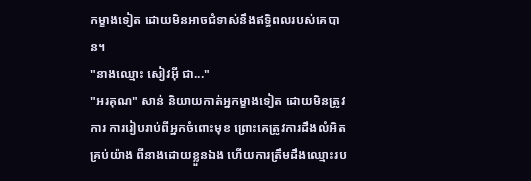កម្ខាងទៀត ដោយមិនអាចជំទាស់នឹងឥទ្ធិពលរបស់គេបាន។
"នាងឈ្មោះ សៀវអ៊ី ជា..."
"អរគុណ" សាន់ និយាយកាត់អ្នកម្ខាងទៀត ដោយមិនត្រូវការ ការរៀបរាប់ពីអ្នកចំពោះមុខ ព្រោះគេត្រូវការដឹងលំអិតគ្រប់យ៉ាង ពីនាងដោយខ្លួនឯង ហើយការត្រឹមដឹងឈ្មោះរប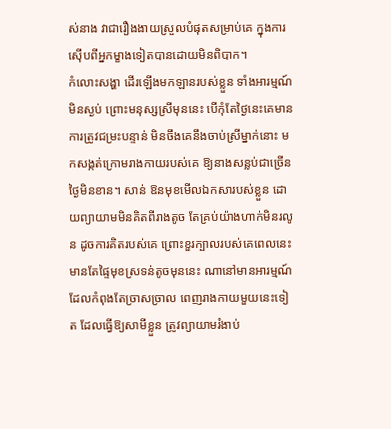ស់នាង វាជារឿងងាយស្រួលបំផុតសម្រាប់គេ ក្នុងការស៊ើបពីអ្នកម្ខាងទៀតបានដោយមិនពិបាក។
កំលោះសង្ហា ដើរឡើងមកឡានរបស់ខ្លួន ទាំងអារម្មណ៍មិនស្ងប់ ព្រោះមនុស្សស្រីមុននេះ បើកុំតែថ្ងៃនេះគេមានការត្រូវជម្រះបន្ទាន់ មិនចឹងគេនឹងចាប់ស្រីម្នាក់នោះ មកសង្កត់ក្រោមរាងកាយរបស់គេ ឱ្យនាងសន្លប់ជាច្រើនថ្ងៃមិនខាន។ សាន់ ឱនមុខមើលឯកសារបស់ខ្លួន ដោយព្យាយាមមិនគិតពីរាងតូច តែគ្រប់យ៉ាងហាក់មិនរលូន ដូចការគិតរបស់គេ ព្រោះខួរក្បាលរបស់គេពេលនេះ មានតែផ្ទៃមុខស្រទន់តូចមុននេះ ណានៅមានអារម្មណ៍ ដែលកំពុងតែច្រាសច្រាល ពេញរាងកាយមួយនេះទៀត ដែលធ្វើឱ្យសាមីខ្លួន ត្រូវព្យាយាមរំងាប់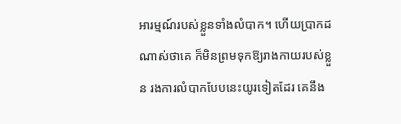អារម្មណ៍របស់ខ្លួនទាំងលំបាក។ ហើយប្រាកដណាស់ថាគេ ក៏មិនព្រមទុកឱ្យរាងកាយរបស់ខ្លួន រងការលំបាកបែបនេះយូរទៀតដែរ គេនឹង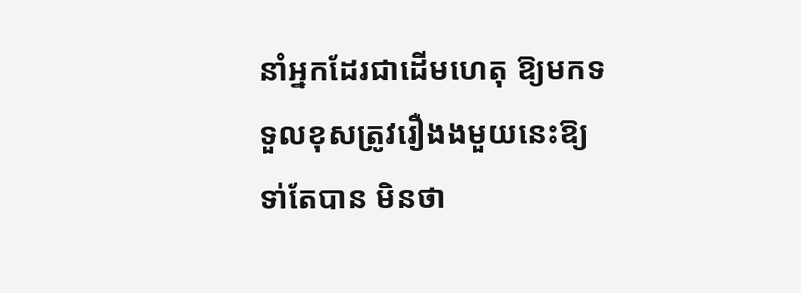នាំអ្នកដែរជាដើមហេតុ ឱ្យមកទទួលខុសត្រូវរឿងងមួយនេះឱ្យទា់តែបាន មិនថា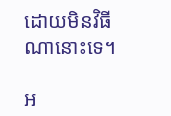ដោយមិនវិធីណានោះទេ។

អ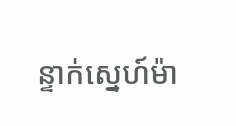ន្ទាក់ស្នេហ៍ម៉ា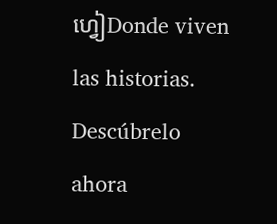ហ្វៀDonde viven las historias. Descúbrelo ahora